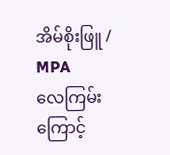အိမ်စိုးဖြူ / MPA
လေကြမ်းကြောင့်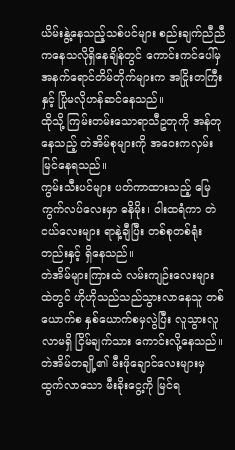ယိမ်းနွဲ့နေသည့်သစ်ပင်များ စည်းချက်ညီညီကနေသလိုရှိနေချိန်တွင် ကောင်းကင်ပေါ်မှ အနက်ရောင်တိမ်တိုက်များက အငြိုးတကြီးနှင့် ပြိုမလိုဟန်ဆင်နေသည်။
ထိုသို့ ကြမ်းတမ်းသောရာသီဥတုကို အန်တုနေသည့် တဲအိမ်စုများကို အဝေးကလှမ်းမြင်နေရသည်။
ကွမ်းသီးပင်များ ပတ်ကာထားသည့် မြေကွက်လပ်လေးမှာ ဓနိမိုး၊ ဝါးထရံကာ တဲငယ်လေးများ ရာနဲ့ချီပြီး တစ်စုတစ်ရုံးတည်းနှင့် ရှိနေသည်။
တဲအိမ်များကြားထဲ လမ်းကျဉ်းလေးများထဲတွင် ဟိုဟိုသည်သည်သွားလာနေသူ တစ်ယောက်စ နှစ်ယောက်စမှလွဲပြီး လူသွားလူလာမရှိ ငြိမ်ချက်သား ကောင်းလို့နေသည်။
တဲအိမ်တချို့၏ မီးဖိုချောင်လေးများမှ ထွက်လာသော မီးခိုးငွေ့ကို မြင်ရ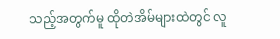သည့်အတွက်မူ ထိုတဲအိမ်များထဲတွင် လူ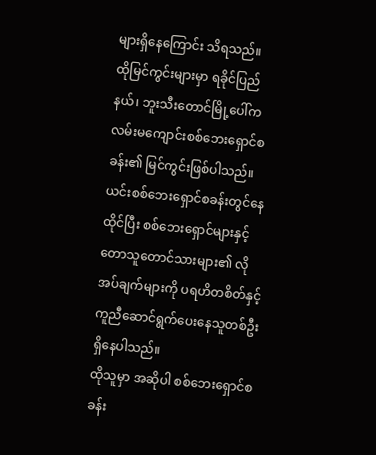များရှိနေကြောင်း သိရသည်။
ထိုမြင်ကွင်းများမှာ ရခိုင်ပြည်နယ်၊ ဘူးသီးတောင်မြို့ပေါ်က လမ်းမကျောင်းစစ်ဘေးရှောင်စခန်း၏ မြင်ကွင်းဖြစ်ပါသည်။
ယင်းစစ်ဘေးရှောင်စခန်းတွင်နေထိုင်ပြီး စစ်ဘေးရှောင်များနှင့် တောသူတောင်သားများ၏ လိုအပ်ချက်များကို ပရဟိတစိတ်နှင့် ကူညီဆောင်ရွက်ပေးနေသူတစ်ဦး ရှိနေပါသည်။
ထိုသူမှာ အဆိုပါ စစ်ဘေးရှောင်စခန်း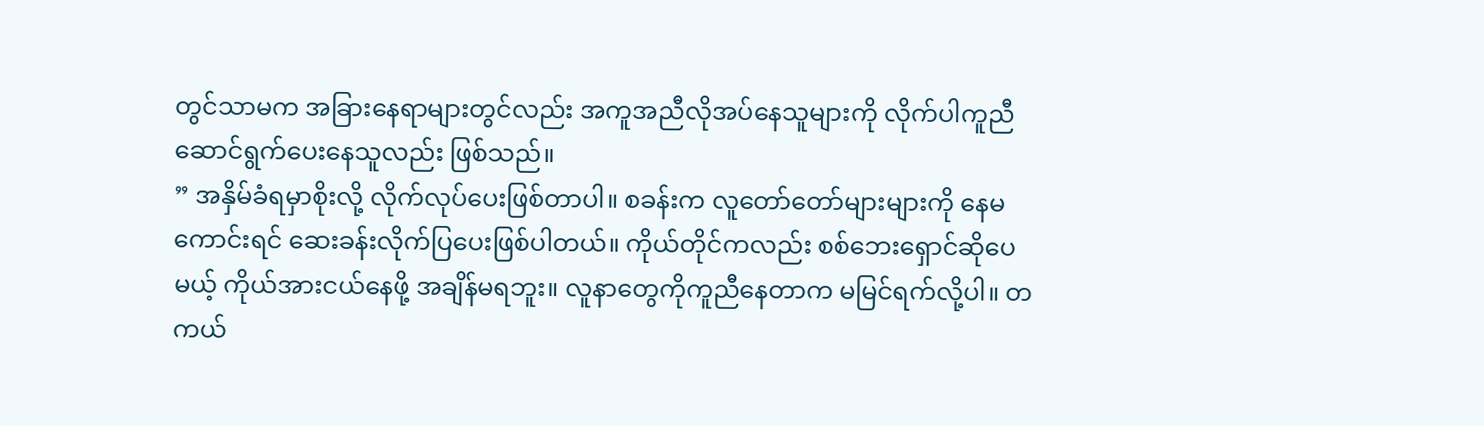တွင်သာမက အခြားနေရာများတွင်လည်း အကူအညီလိုအပ်နေသူများကို လိုက်ပါကူညီဆောင်ရွက်ပေးနေသူလည်း ဖြစ်သည်။
” အနှိမ်ခံရမှာစိုးလို့ လိုက်လုပ်ပေးဖြစ်တာပါ။ စခန်းက လူတော်တော်များများကို နေမကောင်းရင် ဆေးခန်းလိုက်ပြပေးဖြစ်ပါတယ်။ ကိုယ်တိုင်ကလည်း စစ်ဘေးရှောင်ဆိုပေမယ့် ကိုယ်အားငယ်နေဖို့ အချိန်မရဘူး။ လူနာတွေကိုကူညီနေတာက မမြင်ရက်လို့ပါ။ တကယ်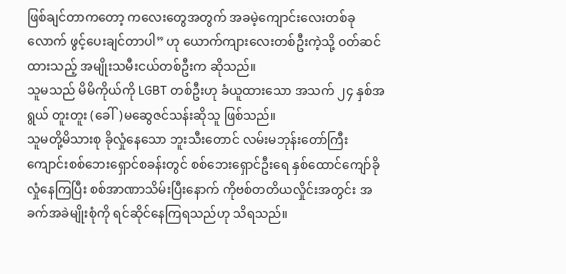ဖြစ်ချင်တာကတော့ ကလေးတွေအတွက် အခမဲ့ကျောင်းလေးတစ်ခုလောက် ဖွင့်ပေးချင်တာပါ” ဟု ယောက်ကျားလေးတစ်ဦးကဲ့သို့ ဝတ်ဆင်ထားသည့် အမျိုးသမီးငယ်တစ်ဦးက ဆိုသည်။
သူမသည် မိမိကိုယ်ကို LGBT တစ်ဦးဟု ခံယူထားသော အသက် ၂၄ နှစ်အရွယ် တူးတူး (ခေါ်)မဆွေဇင်သန်းဆိုသူ ဖြစ်သည်။
သူမတို့မိသားစု ခိုလှုံနေသော ဘူးသီးတောင် လမ်းမဘုန်းတော်ကြီးကျောင်းစစ်ဘေးရှောင်စခန်းတွင် စစ်ဘေးရှောင်ဦးရေ နှစ်ထောင်ကျော်ခိုလှုံနေကြပြီး စစ်အာဏာသိမ်းပြီးနောက် ကိုဗစ်တတိယလှိုင်းအတွင်း အခက်အခဲမျိုးစုံကို ရင်ဆိုင်နေကြရသည်ဟု သိရသည်။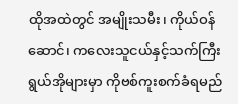ထိုအထဲတွင် အမျိုးသမီး၊ ကိုယ်ဝန်ဆောင်၊ ကလေးသူငယ်နှင့်သက်ကြီးရွယ်အိုများမှာ ကိုဗစ်ကူးစက်ခံရမည်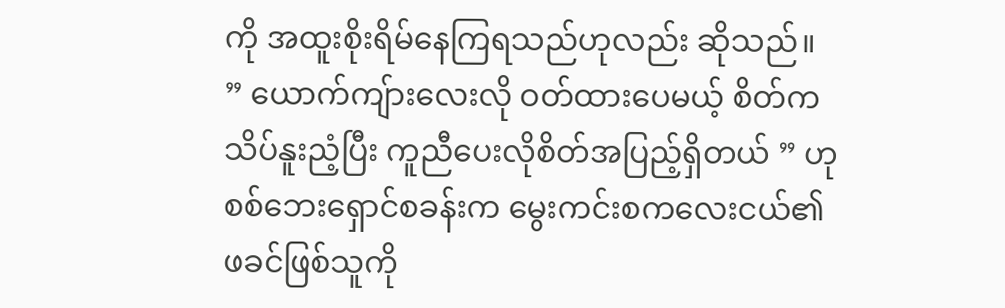ကို အထူးစိုးရိမ်နေကြရသည်ဟုလည်း ဆိုသည်။
” ယောက်ကျ်ားလေးလို ဝတ်ထားပေမယ့် စိတ်ကသိပ်နူးညံ့ပြီး ကူညီပေးလိုစိတ်အပြည့်ရှိတယ် ” ဟု စစ်ဘေးရှောင်စခန်းက မွေးကင်းစကလေးငယ်၏ ဖခင်ဖြစ်သူကို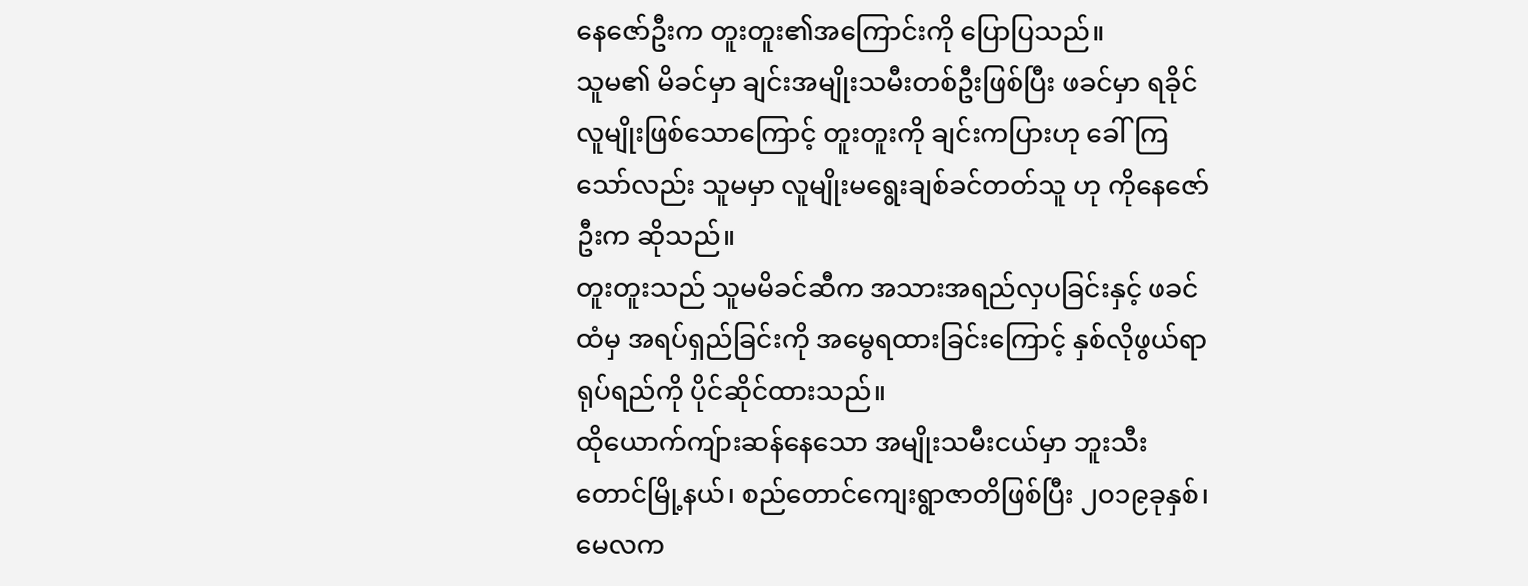နေဇော်ဦးက တူးတူး၏အကြောင်းကို ပြောပြသည်။
သူမ၏ မိခင်မှာ ချင်းအမျိုးသမီးတစ်ဦးဖြစ်ပြီး ဖခင်မှာ ရခိုင်လူမျိုးဖြစ်သောကြောင့် တူးတူးကို ချင်းကပြားဟု ခေါ်ကြသော်လည်း သူမမှာ လူမျိုးမရွေးချစ်ခင်တတ်သူ ဟု ကိုနေဇော်ဦးက ဆိုသည်။
တူးတူးသည် သူမမိခင်ဆီက အသားအရည်လှပခြင်းနှင့် ဖခင်ထံမှ အရပ်ရှည်ခြင်းကို အမွေရထားခြင်းကြောင့် နှစ်လိုဖွယ်ရာရုပ်ရည်ကို ပိုင်ဆိုင်ထားသည်။
ထိုယောက်ကျ်ားဆန်နေသော အမျိုးသမီးငယ်မှာ ဘူးသီးတောင်မြို့နယ်၊ စည်တောင်ကျေးရွာဇာတိဖြစ်ပြီး ၂ဝ၁၉ခုနှစ်၊ မေလက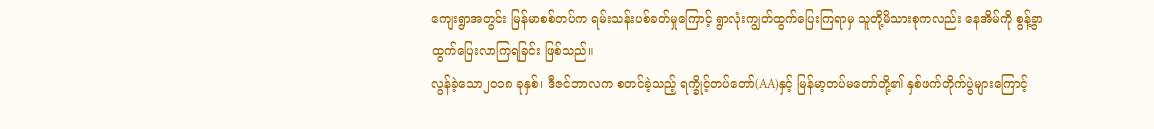ကျေးရွာအတွင်း မြန်မာစစ်တပ်က ရမ်းသန်းပစ်ခတ်မှုကြောင့် ရွာလုံးကျွတ်ထွက်ပြေးကြရာမှ သူတို့မိသားစုကလည်း နေအိမ်ကို စွန့်ခွာထွက်ပြေးလာကြရခြင်း ဖြစ်သည်။
လွန်ခဲ့သော၂ဝ၁၈ ခုနှစ်၊ ဒီဇင်ဘာလက စတင်ခဲ့သည့် ရက္ခိုင့်တပ်တော်(AA)နှင့် မြန်မာ့တပ်မတော်တို့၏ နှစ်ဖက်တိုက်ပွဲများကြောင့်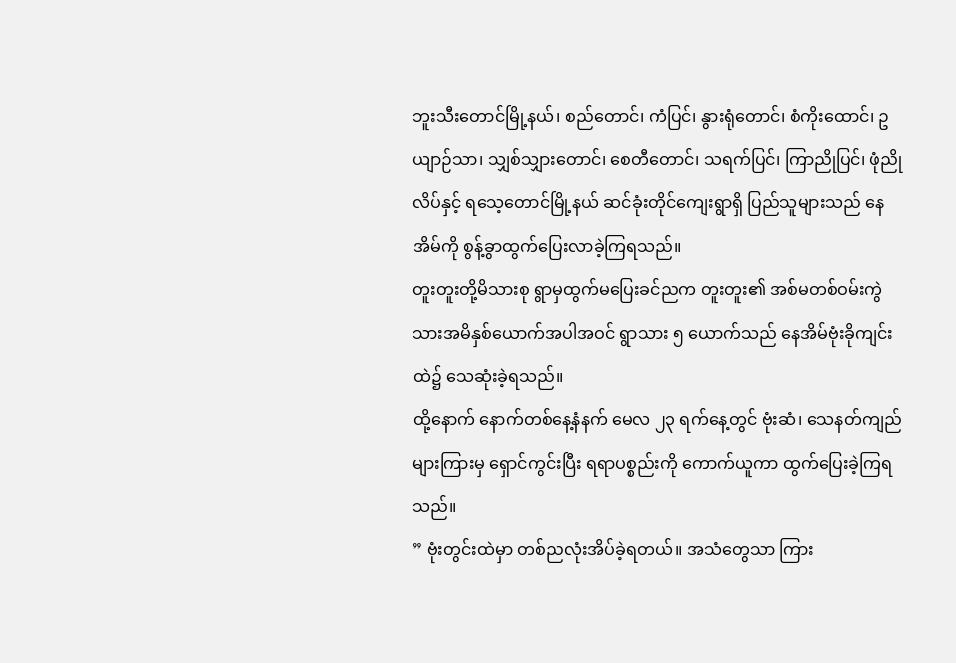ဘူးသီးတောင်မြို့နယ်၊ စည်တောင်၊ ကံပြင်၊ နွားရုံတောင်၊ စံကိုးထောင်၊ ဥယျာဉ်သာ၊ သျှစ်သျှားတောင်၊ စေတီတောင်၊ သရက်ပြင်၊ ကြာညိုပြင်၊ ဖုံညိုလိပ်နှင့် ရသေ့တောင်မြို့နယ် ဆင်ခုံးတိုင်ကျေးရွာရှိ ပြည်သူများသည် နေအိမ်ကို စွန့်ခွာထွက်ပြေးလာခဲ့ကြရသည်။
တူးတူးတို့မိသားစု ရွာမှထွက်မပြေးခင်ညက တူးတူး၏ အစ်မတစ်ဝမ်းကွဲ သားအမိနှစ်ယောက်အပါအဝင် ရွာသား ၅ ယောက်သည် နေအိမ်ဗုံးခိုကျင်းထဲ၌ သေဆုံးခဲ့ရသည်။
ထို့နောက် နောက်တစ်နေ့နံနက် မေလ ၂၃ ရက်နေ့တွင် ဗုံးဆံ၊ သေနတ်ကျည်များကြားမှ ရှောင်ကွင်းပြီး ရရာပစ္စည်းကို ကောက်ယူကာ ထွက်ပြေးခဲ့ကြရသည်။
” ဗုံးတွင်းထဲမှာ တစ်ညလုံးအိပ်ခဲ့ရတယ်။ အသံတွေသာ ကြား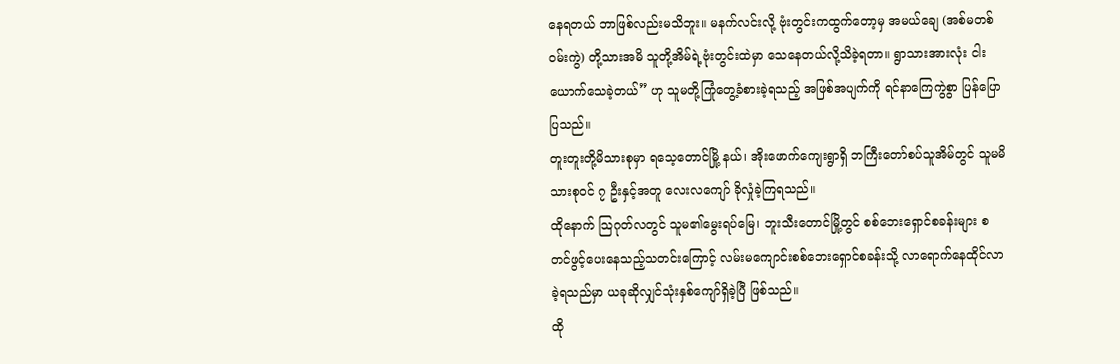နေရတယ် ဘာဖြစ်လည်းမသိဘူး။ မနက်လင်းလို့ ဗုံးတွင်းကထွက်တော့မှ အမယ်ချေ (အစ်မတစ်ဝမ်းကွဲ) တို့သားအမိ သူတို့အိမ်ရဲ့ဗုံးတွင်းထဲမှာ သေနေတယ်လို့သိခဲ့ရတာ။ ရွာသားအားလုံး ငါးယောက်သေခဲ့တယ်” ဟု သူမတို့ကြုံတွေ့ခံစားခဲ့ရသည့် အဖြစ်အပျက်ကို ရင်နာကြေကွဲစွာ ပြန်ပြောပြသည်။
တူးတူးတို့မိသားစုမှာ ရသေ့တောင်မြို့ နယ်၊ အိုးဖောက်ကျေးရွာရှိ ဘကြီးတော်စပ်သူအိမ်တွင် သူမမိသားစုဝင် ၇ ဦးနှင့်အတူ လေးလကျော် ခိုလှုံခဲ့ကြရသည်။
ထိုနောက် သြဂုတ်လတွင် သူမ၏မွေးရပ်မြေ၊ ဘူးသီးတောင်မြို့တွင် စစ်ဘေးရှောင်စခန်းများ စတင်ဖွင့်ပေးနေသည့်သတင်းကြောင့် လမ်းမကျောင်းစစ်ဘေးရှောင်စခန်းသို့ လာရောက်နေထိုင်လာခဲ့ရသည်မှာ ယခုဆိုလျှင်သုံးနှစ်ကျော်ရှိခဲ့ပြီ ဖြစ်သည်။
ထို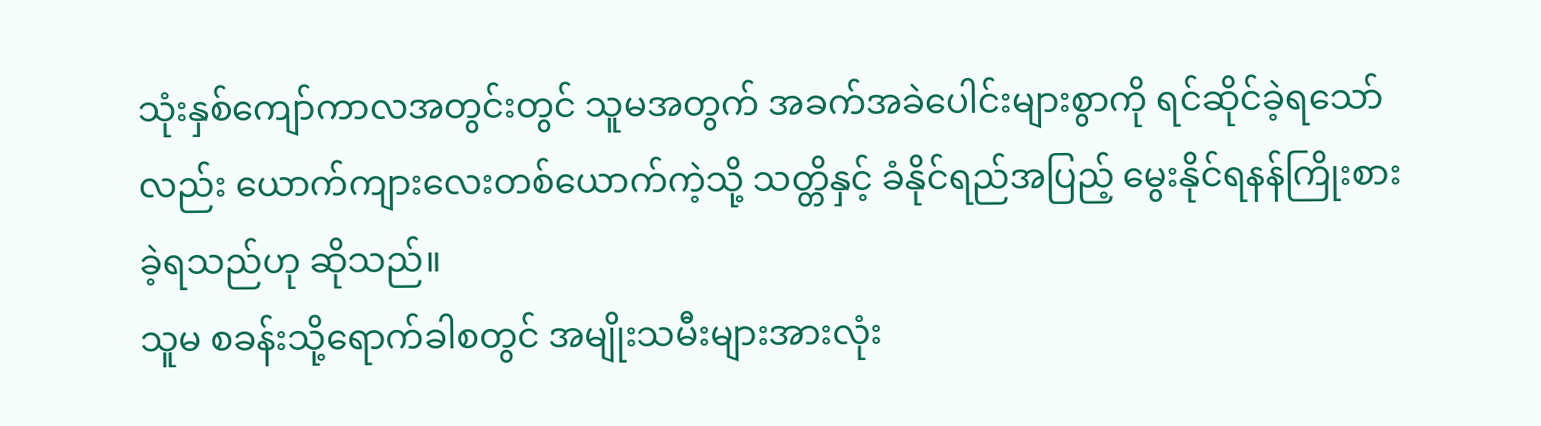သုံးနှစ်ကျော်ကာလအတွင်းတွင် သူမအတွက် အခက်အခဲပေါင်းများစွာကို ရင်ဆိုင်ခဲ့ရသော်လည်း ယောက်ကျားလေးတစ်ယောက်ကဲ့သို့ သတ္တိနှင့် ခံနိုင်ရည်အပြည့် မွေးနိုင်ရနန်ကြိုးစားခဲ့ရသည်ဟု ဆိုသည်။
သူမ စခန်းသို့ရောက်ခါစတွင် အမျိုးသမီးများအားလုံး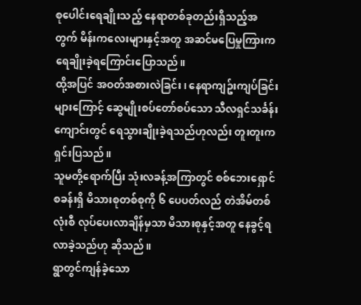စုပေါင်းရေချိုးသည့် နေရာတစ်ခုတည်းရှိသည့်အတွက် မိန်းကလေးများနှင့်အတူ အဆင်မပြေမှုကြားက ရေချိုးခဲ့ရကြောင်းပြောသည်။
ထို့အပြင် အဝတ်အစားလဲခြင်း၊ နေရာကျဥ်းကျပ်ခြင်းများကြောင့် ဆွေမျိုးစပ်တော်စပ်သော သီလရှင်သင်္ခန်းကျောင်းတွင် ရေသွားချိုးခဲ့ရသည်ဟုလည်း တူးတူးကရှင်းပြသည်။
သူမတို့ရောက်ပြီး သုံးလခန့်အကြာတွင် စစ်ဘေးရှောင်စခန်းရှိ မိသားစုတစ်စုကို ၆ ပေပတ်လည် တဲအိမ်တစ်လုံးစီ လုပ်ပေးလာချိန်မှသာ မိသားစုနှင့်အတူ နေခွင့်ရလာခဲ့သည်ဟု ဆိုသည်။
ရွာတွင်ကျန်ခဲ့သော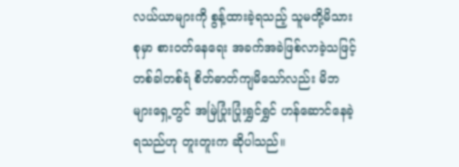လယ်ယာများကို စွန့်ထားခဲ့ရသည့် သူမတို့မိသားစုမှာ စားဝတ်နေရေး အခက်အခဲဖြစ်လာခဲ့သဖြင့် တစ်ခါတစ်ရံ စိတ်ဓာတ်ကျမိသော်လည်း မိဘများရှေ့တွင် အမြဲပြုံးပြုံးရွှင်ရွှင် ဟန်ဆောင်နေခဲ့ရသည်ဟု တူးတူးက ဆိုပါသည်။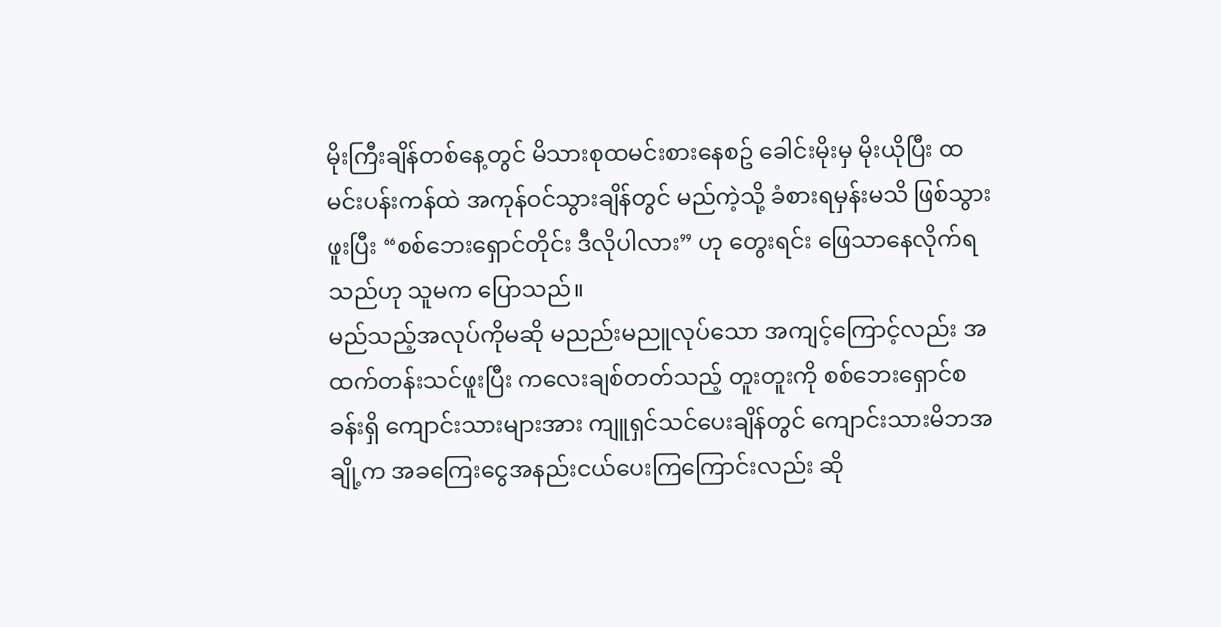မိုးကြီးချိန်တစ်နေ့တွင် မိသားစုထမင်းစားနေစဥ် ခေါင်းမိုးမှ မိုးယိုပြီး ထမင်းပန်းကန်ထဲ အကုန်ဝင်သွားချိန်တွင် မည်ကဲ့သို့ ခံစားရမှန်းမသိ ဖြစ်သွားဖူးပြီး “စစ်ဘေးရှောင်တိုင်း ဒီလိုပါလား” ဟု တွေးရင်း ဖြေသာနေလိုက်ရသည်ဟု သူမက ပြောသည်။
မည်သည့်အလုပ်ကိုမဆို မညည်းမညူလုပ်သော အကျင့်ကြောင့်လည်း အထက်တန်းသင်ဖူးပြီး ကလေးချစ်တတ်သည့် တူးတူးကို စစ်ဘေးရှောင်စခန်းရှိ ကျောင်းသားများအား ကျူရှင်သင်ပေးချိန်တွင် ကျောင်းသားမိဘအချို့က အခကြေးငွေအနည်းငယ်ပေးကြကြောင်းလည်း ဆို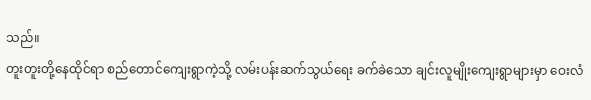သည်။
တူးတူးတို့နေထိုင်ရာ စည်တောင်ကျေးရွာကဲ့သို့ လမ်းပန်းဆက်သွယ်ရေး ခက်ခဲသော ချင်းလူမျိုးကျေးရွာများမှာ ဝေးလံ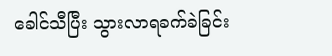ခေါင်သီပြီး သွားလာရခက်ခဲခြင်း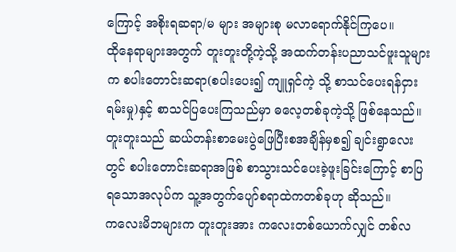ကြောင့် အစိုးရဆရာ/မ များ အများစု မလာရောက်နိုင်ကြပေ။
ထိုနေရာများအတွက် တူးတူးတို့ကဲ့သို့ အထက်တန်းပညာသင်ဖူးသူများက စပါးတောင်းဆရာ(စပါးပေး၍ ကျူရှင်ကဲ့ သို့ စာသင်ပေးရန်ငှားရမ်းမှု)နှင့် စာသင်ပြပေးကြသည်မှာ ဓလေ့တစ်ခုကဲ့သို့ ဖြစ်နေသည်။
တူးတူးသည် ဆယ်တန်းစာမေးပွဲဖြေပြီးစအချိန်မှစ၍ ချင်းရွာလေးတွင် စပါးတောင်းဆရာအဖြစ် စာသွားသင်ပေးခဲ့ဖူးခြင်းကြောင့် စာပြရသောအလုပ်က သူ့အတွက်ပျော်စရာထဲကတစ်ခုဟု ဆိုသည်။
ကလေးမိဘများက တူးတူးအား ကလေးတစ်ယောက်လျှင် တစ်လ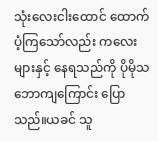သုံးလေးငါးထောင် ထောက်ပံ့ကြသော်လည်း ကလေးများနှင့် နေရသည်ကို ပိုမိုသဘောကျကြောင်း ပြောသည်။ယခင် သူ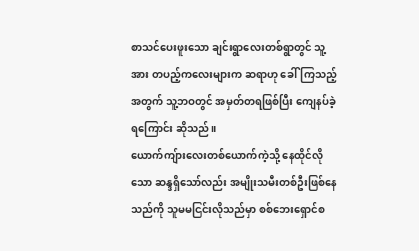စာသင်ပေးဖူးသော ချင်းရွာလေးတစ်ရွာတွင် သူ့အား တပည့်ကလေးများက ဆရာဟု ခေါ်ကြသည့်အတွက် သူ့ဘဝတွင် အမှတ်တရဖြစ်ပြီး ကျေနပ်ခဲ့ရကြောင်း ဆိုသည်။
ယောက်ကျ်ားလေးတစ်ယောက်ကဲ့သို့ နေထိုင်လိုသော ဆန္ဒရှိသော်လည်း အမျိုးသမီးတစ်ဦးဖြစ်နေသည်ကို သူမမငြင်းလိုသည်မှာ စစ်ဘေးရှောင်စ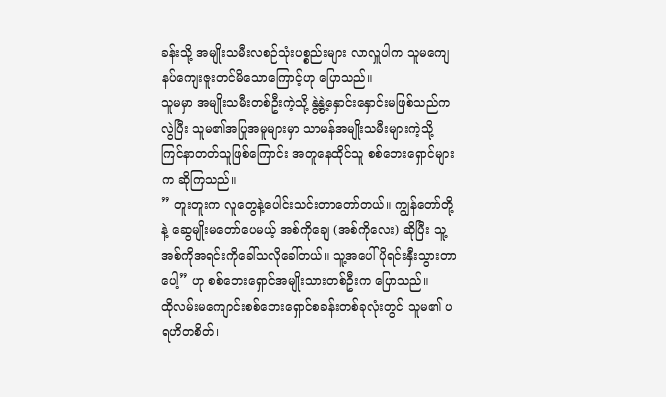ခန်းသို့ အမျိုးသမီးလစဉ်သုံးပစ္စည်းများ လာလှူပါက သူမကျေနပ်ကျေးဇူးတင်မိသောကြောင့်ဟု ပြောသည်။
သူမမှာ အမျိုးသမီးတစ်ဦးကဲ့သို့ နွဲ့နွဲ့နှောင်းနှောင်းမဖြစ်သည်ကလွဲပြီး သူမ၏အပြုအမူများမှာ သာမန်အမျိုးသမီးများကဲ့သို့ ကြင်နာတတ်သူဖြစ်ကြောင်း အတူနေထိုင်သူ စစ်ဘေးရှောင်များက ဆိုကြသည်။
” တူးတူးက လူတွေနဲ့ပေါင်းသင်းတာတော်တယ်။ ကျွန်တော်တို့နဲ့ ဆွေမျိုးမတော်ပေမယ့် အစ်ကိုချေ (အစ်ကိုလေး) ဆိုပြီး သူ့အစ်ကိုအရင်းကိုခေါ်သလိုခေါ်တယ်။ သူ့အပေါ်ပိုရင်းနှီးသွားတာပေါ့” ဟု စစ်ဘေးရှောင်အမျိုးသားတစ်ဦးက ပြောသည်။
ထိုလမ်းမကျောင်းစစ်ဘေးရှောင်စခန်းတစ်ခုလုံးတွင် သူမ၏ ပရဟိတစိတ်၊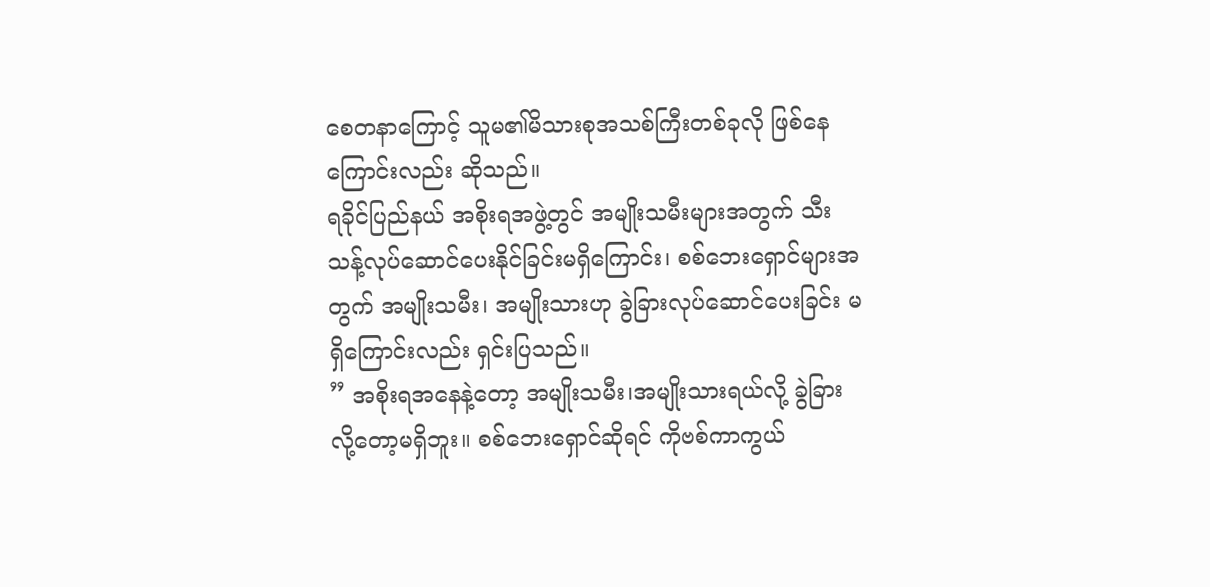စေတနာကြောင့် သူမ၏မိသားစုအသစ်ကြီးတစ်ခုလို ဖြစ်နေကြောင်းလည်း ဆိုသည်။
ရခိုင်ပြည်နယ် အစိုးရအဖွဲ့တွင် အမျိုးသမီးများအတွက် သီးသန့်လုပ်ဆောင်ပေးနိုင်ခြင်းမရှိကြောင်း၊ စစ်ဘေးရှောင်များအတွက် အမျိုးသမီး၊ အမျိုးသားဟု ခွဲခြားလုပ်ဆောင်ပေးခြင်း မရှိကြောင်းလည်း ရှင်းပြသည်။
” အစိုးရအနေနဲ့တော့ အမျိုးသမီး၊အမျိုးသားရယ်လို့ ခွဲခြားလို့တော့မရှိဘူး။ စစ်ဘေးရှောင်ဆိုရင် ကိုဗစ်ကာကွယ်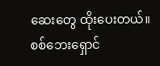ဆေးတွေ ထိုးပေးတယ်။ စစ်ဘေးရှောင်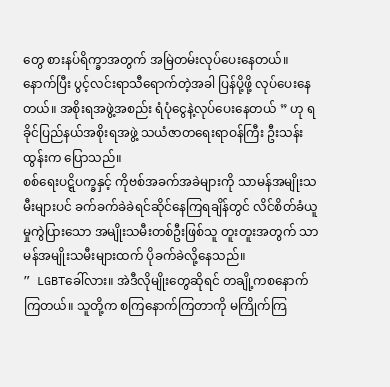တွေ စားနပ်ရိက္ခာအတွက် အမြဲတမ်းလုပ်ပေးနေတယ်။ နောက်ပြီး ပွင့်လင်းရာသီရောက်တဲ့အခါ ပြန်ပို့ဖို့ လုပ်ပေးနေတယ်။ အစိုးရအဖွဲ့အစည်း ရံပုံငွေနဲ့လုပ်ပေးနေတယ် ” ဟု ရခိုင်ပြည်နယ်အစိုးရအဖွဲ့ သယံဇာတရေးရာဝန်ကြီး ဦးသန်းထွန်းက ပြောသည်။
စစ်ရေးပဋ္ဋိပက္ခနှင့် ကိုဗစ်အခက်အခဲများကို သာမန်အမျိုးသမီးများပင် ခက်ခက်ခဲခဲရင်ဆိုင်နေကြရချိန်တွင် လိင်စိတ်ခံယူမှုကွဲပြားသော အမျိုးသမီးတစ်ဦးဖြစ်သူ တူးတူးအတွက် သာမန်အမျိုးသမီးများထက် ပိုခက်ခဲလို့နေသည်။
” LGBTခေါ်လား။ အဲဒီလိုမျိုးတွေဆိုရင် တချို့ကစနောက်ကြတယ်။ သူတို့က စကြနောက်ကြတာကို မကြိုက်ကြ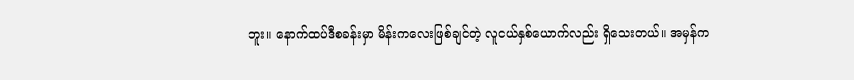ဘူး။ နောက်ထပ်ဒီစခန်းမှာ မိန်းကလေးဖြစ်ချင်တဲ့ လူငယ်နှစ်ယောက်လည်း ရှိသေးတယ်။ အမှန်က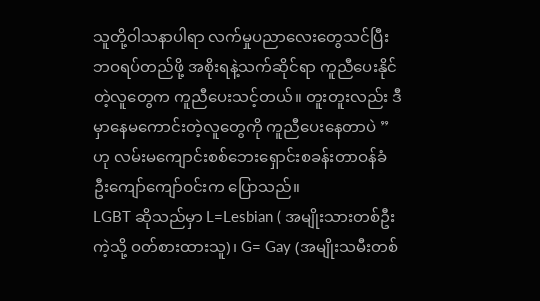သူတို့ဝါသနာပါရာ လက်မှုပညာလေးတွေသင်ပြီး ဘဝရပ်တည်ဖို့ အစိုးရနဲ့သက်ဆိုင်ရာ ကူညီပေးနိုင်တဲ့လူတွေက ကူညီပေးသင့်တယ်။ တူးတူးလည်း ဒီမှာနေမကောင်းတဲ့လူတွေကို ကူညီပေးနေတာပဲ ” ဟု လမ်းမကျောင်းစစ်ဘေးရှောင်းစခန်းတာဝန်ခံ ဦးကျော်ကျော်ဝင်းက ပြောသည်။
LGBT ဆိုသည်မှာ L=Lesbian ( အမျိုးသားတစ်ဦးကဲ့သို့ ဝတ်စားထားသူ)၊ G= Gay (အမျိုးသမီးတစ်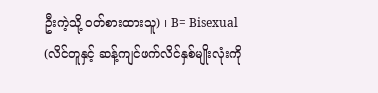ဦးကဲ့သို့ ဝတ်စားထားသူ) ၊ B= Bisexual (လိင်တူနှင့် ဆန့်ကျင်ဖက်လိင်နှစ်မျိုးလုံးကို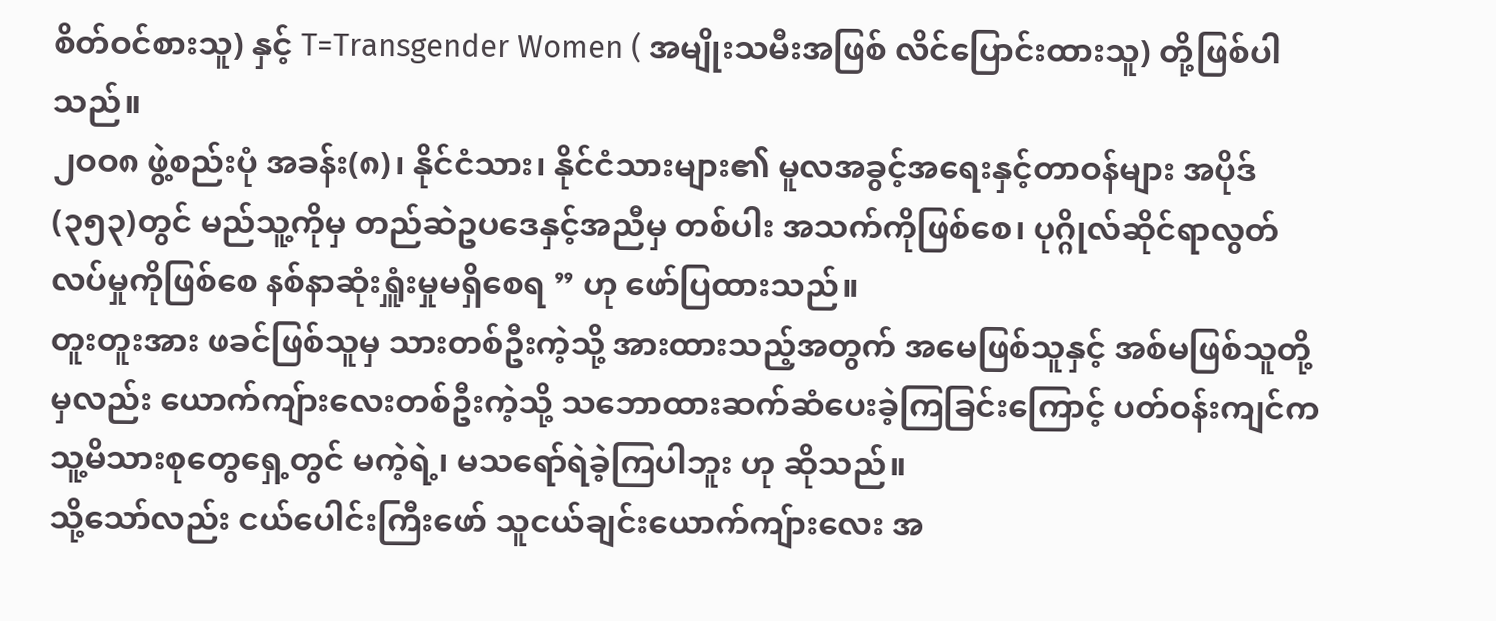စိတ်ဝင်စားသူ) နှင့် T=Transgender Women ( အမျိုးသမီးအဖြစ် လိင်ပြောင်းထားသူ) တို့ဖြစ်ပါသည်။
၂ဝဝ၈ ဖွဲ့စည်းပုံ အခန်း(၈)၊ နိုင်ငံသား၊ နိုင်ငံသားများ၏ မူလအခွင့်အရေးနှင့်တာဝန်များ အပိုဒ် (၃၅၃)တွင် မည်သူ့ကိုမှ တည်ဆဲဥပဒေနှင့်အညီမှ တစ်ပါး အသက်ကိုဖြစ်စေ၊ ပုဂ္ဂိုလ်ဆိုင်ရာလွတ်လပ်မှုကိုဖြစ်စေ နစ်နာဆုံးရှူံးမှုမရှိစေရ ” ဟု ဖော်ပြထားသည်။
တူးတူးအား ဖခင်ဖြစ်သူမှ သားတစ်ဦးကဲ့သို့ အားထားသည့်အတွက် အမေဖြစ်သူနှင့် အစ်မဖြစ်သူတို့မှလည်း ယောက်ကျ်ားလေးတစ်ဦးကဲ့သို့ သဘောထားဆက်ဆံပေးခဲ့ကြခြင်းကြောင့် ပတ်ဝန်းကျင်က သူ့မိသားစုတွေရှေ့တွင် မကဲ့ရဲ့၊ မသရော်ရဲခဲ့ကြပါဘူး ဟု ဆိုသည်။
သို့သော်လည်း ငယ်ပေါင်းကြီးဖော် သူငယ်ချင်းယောက်ကျ်ားလေး အ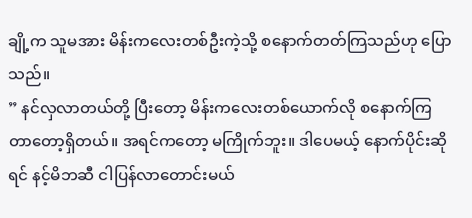ချို့က သူမအား မိန်းကလေးတစ်ဦးကဲ့သို့ စနောက်တတ်ကြသည်ဟု ပြောသည်။
” နင်လှလာတယ်တို့ ပြီးတော့ မိန်းကလေးတစ်ယောက်လို စနောက်ကြတာတော့ရှိတယ်။ အရင်ကတော့ မကြိုက်ဘူး။ ဒါပေမယ့် နောက်ပိုင်းဆိုရင် နင့်မိဘဆီ ငါပြန်လာတောင်းမယ်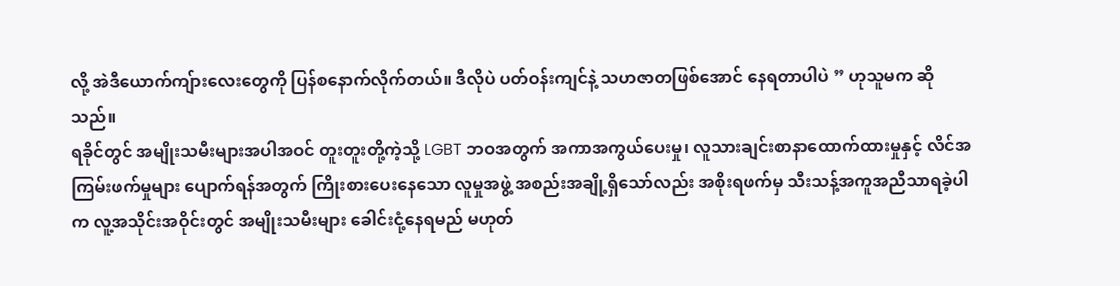လို့ အဲဒီယောက်ကျ်ားလေးတွေကို ပြန်စနောက်လိုက်တယ်။ ဒီလိုပဲ ပတ်ဝန်းကျင်နဲ့ သဟဇာတဖြစ်အောင် နေရတာပါပဲ ” ဟုသူမက ဆိုသည်။
ရခိုင်တွင် အမျိုးသမီးများအပါအဝင် တူးတူးတို့ကဲ့သို့ LGBT ဘဝအတွက် အကာအကွယ်ပေးမှု၊ လူသားချင်းစာနာထောက်ထားမှုနှင့် လိင်အကြမ်းဖက်မှုများ ပျောက်ရန်အတွက် ကြိုးစားပေးနေသော လူမှုအဖွဲ့ အစည်းအချို့ရှိသော်လည်း အစိုးရဖက်မှ သီးသန့်အကူအညီသာရခဲ့ပါက လူ့အသိုင်းအဝိုင်းတွင် အမျိုးသမီးများ ခေါင်းငုံ့နေရမည် မဟုတ်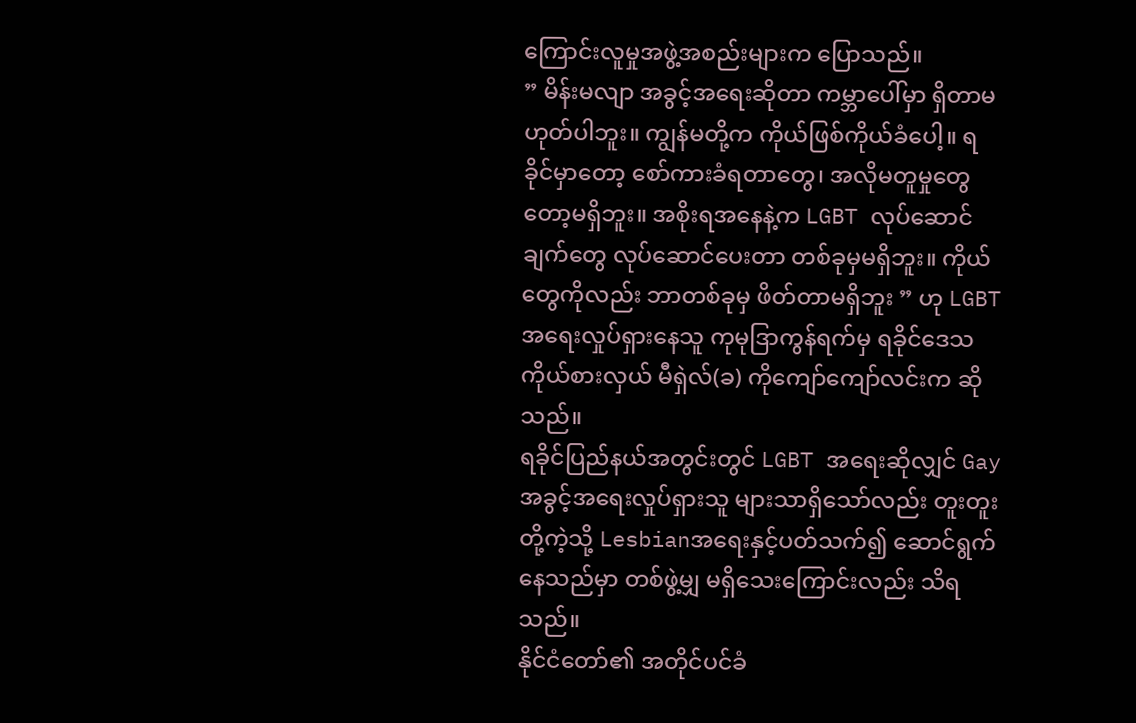ကြောင်းလူမှုအဖွဲ့အစည်းများက ပြောသည်။
” မိန်းမလျာ အခွင့်အရေးဆိုတာ ကမ္ဘာပေါ်မှာ ရှိတာမဟုတ်ပါဘူး။ ကျွန်မတို့က ကိုယ်ဖြစ်ကိုယ်ခံပေါ့။ ရခိုင်မှာတော့ စော်ကားခံရတာတွေ၊ အလိုမတူမှုတွေတော့မရှိဘူး။ အစိုးရအနေနဲ့က LGBT လုပ်ဆောင်ချက်တွေ လုပ်ဆောင်ပေးတာ တစ်ခုမှမရှိဘူး။ ကိုယ်တွေကိုလည်း ဘာတစ်ခုမှ ဖိတ်တာမရှိဘူး ” ဟု LGBT အရေးလှုပ်ရှားနေသူ ကုမုဒြာကွန်ရက်မှ ရခိုင်ဒေသကိုယ်စားလှယ် မီရှဲလ်(ခ) ကိုကျော်ကျော်လင်းက ဆိုသည်။
ရခိုင်ပြည်နယ်အတွင်းတွင် LGBT အရေးဆိုလျှင် Gay အခွင့်အရေးလှုပ်ရှားသူ များသာရှိသော်လည်း တူးတူးတို့ကဲ့သို့ Lesbianအရေးနှင့်ပတ်သက်၍ ဆောင်ရွက်နေသည်မှာ တစ်ဖွဲ့မျှ မရှိသေးကြောင်းလည်း သိရသည်။
နိုင်ငံတော်၏ အတိုင်ပင်ခံ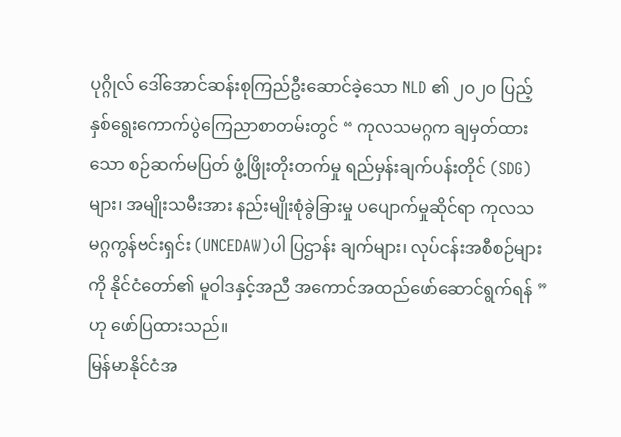ပုဂ္ဂိုလ် ဒေါ်အောင်ဆန်းစုကြည်ဦးဆောင်ခဲ့သော NLD ၏ ၂ဝ၂ဝ ပြည့်နှစ်ရွေးကောက်ပွဲကြေညာစာတမ်းတွင် “ ကုလသမဂ္ဂက ချမှတ်ထားသော စဉ်ဆက်မပြတ် ဖွံ့ဖြိုးတိုးတက်မှု ရည်မှန်းချက်ပန်းတိုင် (SDG)များ၊ အမျိုးသမီးအား နည်းမျိုးစုံခွဲခြားမှု ပပျောက်မှုဆိုင်ရာ ကုလသမဂ္ဂကွန်ဗင်းရှင်း (UNCEDAW)ပါ ပြဌာန်း ချက်များ၊ လုပ်ငန်းအစီစဉ်များကို နိုင်ငံတော်၏ မူဝါဒနှင့်အညီ အကောင်အထည်ဖော်ဆောင်ရွက်ရန် ” ဟု ဖော်ပြထားသည်။
မြန်မာနိုင်ငံအ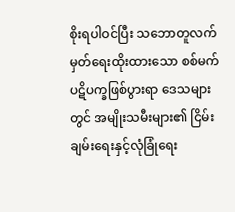စိုးရပါဝင်ပြီး သဘောတူလက်မှတ်ရေးထိုးထားသော စစ်မက်ပဋိပက္ခဖြစ်ပွားရာ ဒေသများတွင် အမျိုးသမီးများ၏ ငြိမ်းချမ်းရေးနှင့်လုံခြုံရေး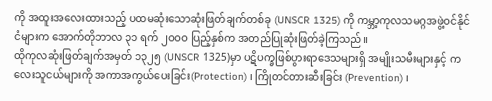ကို အထူးအလေးထားသည့် ပထမဆုံးသောဆုံးဖြတ်ချက်တစ်ခု (UNSCR 1325) ကို ကမ္ဘာ့ကုလသမဂ္ဂအဖွဲ့ဝင်နိုင်ငံများက အောက်တိုဘာလ ၃၁ ရက် ၂ဝဝဝ ပြည့်နှစ်က အတည်ပြုဆုံးဖြတ်ခဲ့ကြသည်။
ထိုကုလဆုံးဖြတ်ချက်အမှတ် ၁၃၂၅ (UNSCR 1325)မှာ ပဋိပက္ခဖြစ်ပွားရာဒေသများရှိ အမျိုးသမီးများနှင့် ကလေးသူငယ်များကို အကာအကွယ်ပေးခြင်း(Protection) ၊ ကြိုတင်တားဆီးခြင်း (Prevention) ၊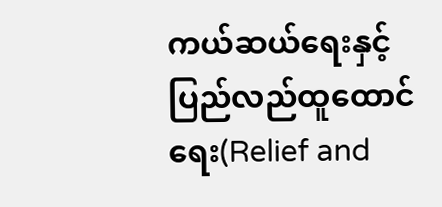ကယ်ဆယ်ရေးနှင့် ပြည်လည်ထူထောင်ရေး(Relief and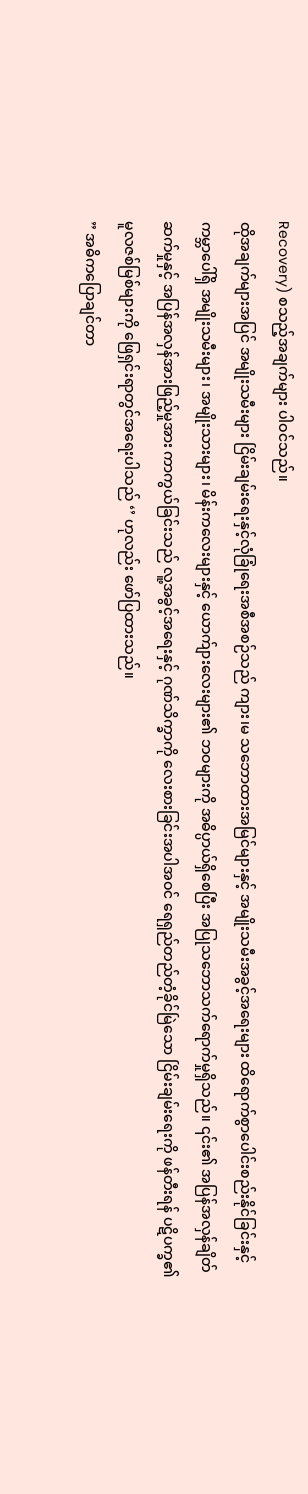Recovery) စသည့်အချက်များ ပါဝင်သည်။
ထိုအချက်များအပြင် အမျိုးသမီးများ ငြိမ်းချမ်းရေးနှင့်လုံခြုံရေးအစီအစဉ်သည် ကျား၊မ သဘောထားအမြင်များနှင့် အမျိုးသမီးအခွင့်အရေးများ ထိရောက်စွာပေါင်းစည်းနိုင်ခြင်းနှင့် ကမ္ဘာပေါ်ရှိ အမျိုးသမီးများ၊ အမျိုးသားများ၊ မိန်းကလေးများနှင့် ယောက်ျားလေးများ၏ ဘဝများကို အဓိပ္ပာယ်ရှိစေပြီး အပြုသဘောသက်ရောက်မှုရှိသည်။ ၎င်း၏ အပြန်အလှန်ချိတ်ဆက်မှုနှင့် အပြန်အလှန်အားဖြည့်မှုအား ကာကွယ်ခြင်းသည် လူ့အခွင့်အရေးနှင့် ဂုဏ်သိက္ခာကို လေးစားခြင်းအပါအဝင် ရေရှည်တည်တံ့ခိုင်မြဲသော ငြိမ်းချမ်းရေးကို ဖန်တီးရန် ပဋိပက္ခ၏ မူလဇစ်မြစ်များကို ဖြေရှင်းရာတွင်အရေးပါသည် ‘’ ဟုလည်း ဖော်ပြထားသည်။
” အဓိကပြောချင်တာ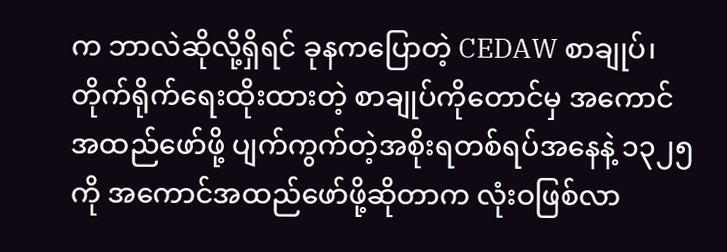က ဘာလဲဆိုလို့ရှိရင် ခုနကပြောတဲ့ CEDAW စာချုပ်၊ တိုက်ရိုက်ရေးထိုးထားတဲ့ စာချုပ်ကိုတောင်မှ အကောင်အထည်ဖော်ဖို့ ပျက်ကွက်တဲ့အစိုးရတစ်ရပ်အနေနဲ့ ၁၃၂၅ ကို အကောင်အထည်ဖော်ဖို့ဆိုတာက လုံးဝဖြစ်လာ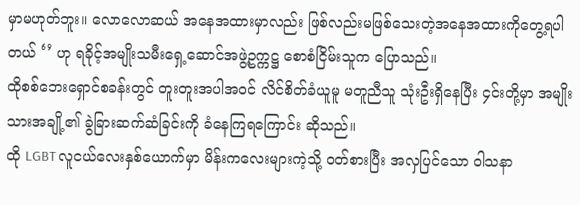မှာမဟုတ်ဘူး။ လောလောဆယ် အနေအထားမှာလည်း ဖြစ်လည်းမဖြစ်သေးတဲ့အနေအထားကိုတွေ့ရပါတယ် ‘’ ဟု ရခိုင့်အမျိုးသမီးရှေ့ဆောင်အဖွဲ့ဥက္ကဋ္ဌ စောစံငြိမ်းသူက ပြောသည်။
ထိုစစ်ဘေးရှောင်စခန်းတွင် တူးတူးအပါအဝင် လိင်စိတ်ခံယူမူ မတူညီသူ သုံးဦးရှိနေပြီး ၄င်းတို့မှာ အမျိုးသားအချို့၏ ခွဲခြားဆက်ဆံခြင်းကို ခံနေကြရကြောင်း ဆိုသည်။
ထို LGBT လူငယ်လေးနှစ်ယောက်မှာ မိန်းကလေးများကဲ့သို့ ဝတ်စားပြီး အလှပြင်သော ဝါသနာ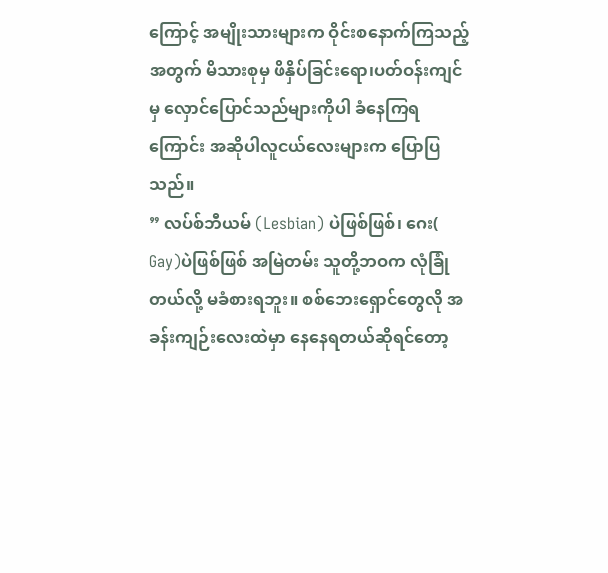ကြောင့် အမျိုးသားများက ဝိုင်းစနောက်ကြသည့်အတွက် မိသားစုမှ ဖိနှိပ်ခြင်းရော၊ပတ်ဝန်းကျင်မှ လှောင်ပြောင်သည်များကိုပါ ခံနေကြရကြောင်း အဆိုပါလူငယ်လေးများက ပြောပြသည်။
” လပ်စ်ဘီယမ် (Lesbian) ပဲဖြစ်ဖြစ်၊ ဂေး( Gay)ပဲဖြစ်ဖြစ် အမြဲတမ်း သူတို့ဘဝက လုံခြုံတယ်လို့ မခံစားရဘူး။ စစ်ဘေးရှောင်တွေလို အခန်းကျဉ်းလေးထဲမှာ နေနေရတယ်ဆိုရင်တော့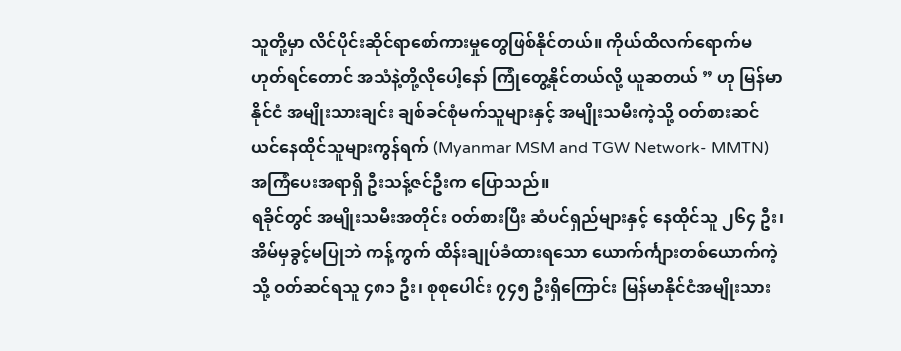သူတို့မှာ လိင်ပိုင်းဆိုင်ရာစော်ကားမှုတွေဖြစ်နိုင်တယ်။ ကိုယ်ထိလက်ရောက်မဟုတ်ရင်တောင် အသံနဲ့တို့လိုပေါ့နော် ကြုံတွေ့နိုင်တယ်လို့ ယူဆတယ် ” ဟု မြန်မာနိုင်ငံ အမျိုးသားချင်း ချစ်ခင်စုံမက်သူများနှင့် အမျိုးသမီးကဲ့သို့ ဝတ်စားဆင်ယင်နေထိုင်သူများကွန်ရက် (Myanmar MSM and TGW Network- MMTN) အကြံပေးအရာရှိ ဦးသန့်ဇင်ဦးက ပြောသည်။
ရခိုင်တွင် အမျိုးသမီးအတိုင်း ဝတ်စားပြီး ဆံပင်ရှည်များနှင့် နေထိုင်သူ ၂၆၄ ဦး၊ အိမ်မှခွင့်မပြုဘဲ ကန့်ကွက် ထိန်းချုပ်ခံထားရသော ယောက်င်္ကျားတစ်ယောက်ကဲ့သို့ ဝတ်ဆင်ရသူ ၄၈၁ ဦး၊ စုစုပေါင်း ၇၄၅ ဦးရှိကြောင်း မြန်မာနိုင်ငံအမျိုးသား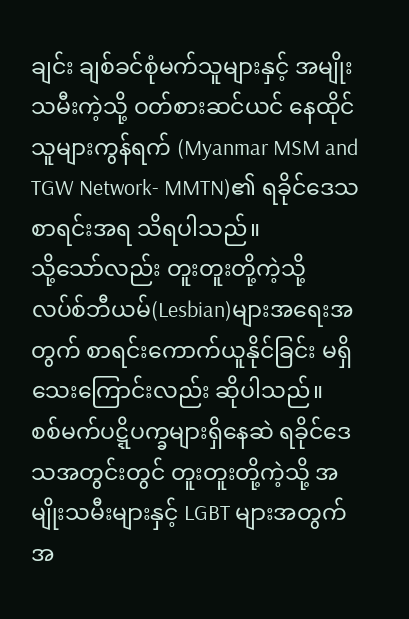ချင်း ချစ်ခင်စုံမက်သူများနှင့် အမျိုးသမီးကဲ့သို့ ဝတ်စားဆင်ယင် နေထိုင်သူများကွန်ရက် (Myanmar MSM and TGW Network- MMTN)၏ ရခိုင်ဒေသစာရင်းအရ သိရပါသည်။
သို့သော်လည်း တူးတူးတို့ကဲ့သို့ လပ်စ်ဘီယမ်(Lesbian)များအရေးအတွက် စာရင်းကောက်ယူနိုင်ခြင်း မရှိသေးကြောင်းလည်း ဆိုပါသည်။
စစ်မက်ပဋ္ဋိပက္ခများရှိနေဆဲ ရခိုင်ဒေသအတွင်းတွင် တူးတူးတို့ကဲ့သို့ အမျိုးသမီးများနှင့် LGBT များအတွက် အ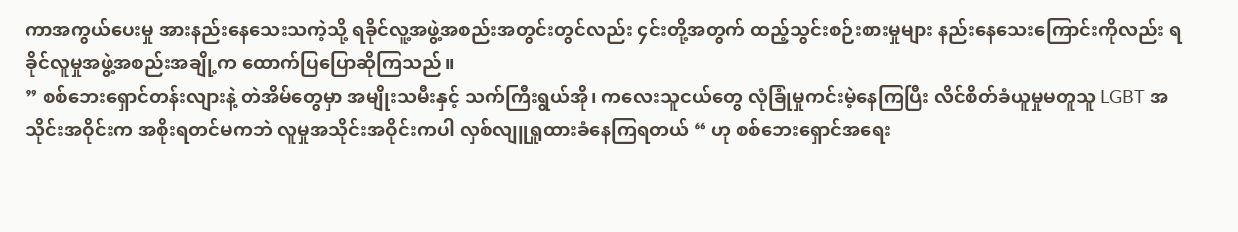ကာအကွယ်ပေးမှု အားနည်းနေသေးသကဲ့သို့ ရခိုင်လူ့အဖွဲ့အစည်းအတွင်းတွင်လည်း ၄င်းတို့အတွက် ထည့်သွင်းစဉ်းစားမှုများ နည်းနေသေးကြောင်းကိုလည်း ရခိုင်လူမှုအဖွဲ့အစည်းအချို့က ထောက်ပြပြောဆိုကြသည်။
” စစ်ဘေးရှောင်တန်းလျားနဲ့ တဲအိမ်တွေမှာ အမျိုးသမီးနှင့် သက်ကြီးရွယ်အို၊ ကလေးသူငယ်တွေ လုံခြုံမှုကင်းမဲ့နေကြပြီး လိင်စိတ်ခံယူမှုမတူသူ LGBT အသိုင်းအဝိုင်းက အစိုးရတင်မကဘဲ လူမှုအသိုင်းအဝိုင်းကပါ လှစ်လျူရှုထားခံနေကြရတယ် “ ဟု စစ်ဘေးရှောင်အရေး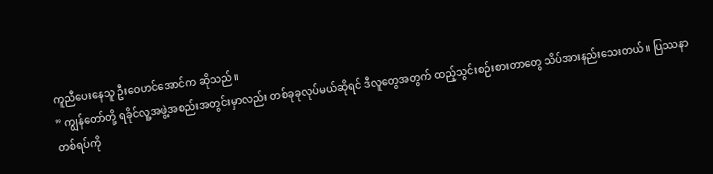ကူညီပေးနေသူ ဦးဝေဟင်အောင်က ဆိုသည်။
” ကျွန်တော်တို့ ရခိုင်လူ့အဖွဲ့အစည်းအတွင်းမှာလည်း တစ်ခုခုလုပ်မယ်ဆိုရင် ဒီလူတွေအတွက် ထည့်သွင်းစဉ်းစားတာတွေ သိပ်အားနည်းသေးတယ်။ ပြဿနာတစ်ရပ်ကို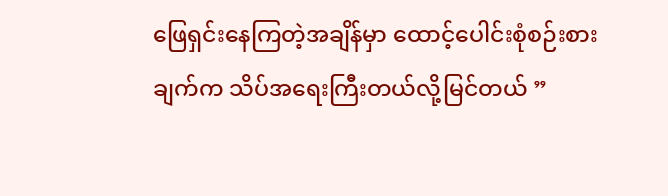ဖြေရှင်းနေကြတဲ့အချိန်မှာ ထောင့်ပေါင်းစုံစဉ်းစားချက်က သိပ်အရေးကြီးတယ်လို့မြင်တယ် ”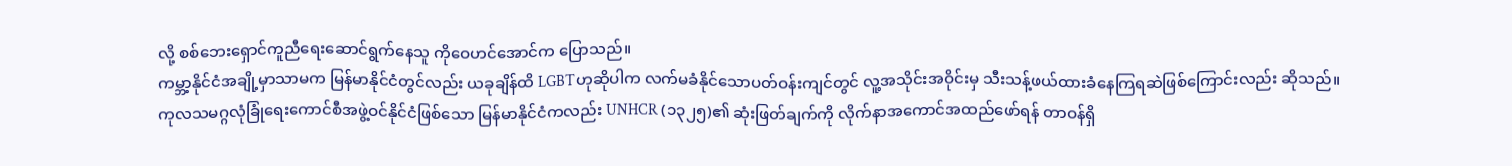လို့ စစ်ဘေးရှောင်ကူညီရေးဆောင်ရွက်နေသူ ကိုဝေဟင်အောင်က ပြောသည်။
ကမ္ဘာ့နိုင်ငံအချို့မှာသာမက မြန်မာနိုင်ငံတွင်လည်း ယခုချိန်ထိ LGBTဟုဆိုပါက လက်မခံနိုင်သောပတ်ဝန်းကျင်တွင် လူ့အသိုင်းအဝိုင်းမှ သီးသန့်ဖယ်ထားခံနေကြရဆဲဖြစ်ကြောင်းလည်း ဆိုသည်။
ကုလသမဂ္ဂလုံခြုံရေးကောင်စီအဖွဲ့ဝင်နိုင်ငံဖြစ်သော မြန်မာနိုင်ငံကလည်း UNHCR (၁၃၂၅)၏ ဆုံးဖြတ်ချက်ကို လိုက်နာအကောင်အထည်ဖော်ရန် တာဝန်ရှိ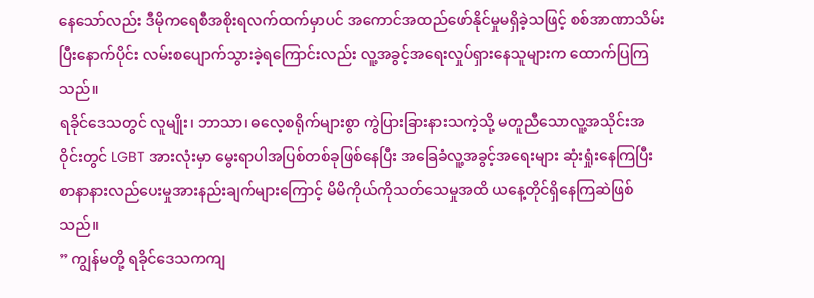နေသော်လည်း ဒီမိုကရေစီအစိုးရလက်ထက်မှာပင် အကောင်အထည်ဖော်နိုင်မှုမရှိခဲ့သဖြင့် စစ်အာဏာသိမ်းပြီးနောက်ပိုင်း လမ်းစပျောက်သွားခဲ့ရကြောင်းလည်း လူ့အခွင့်အရေးလှုပ်ရှားနေသူများက ထောက်ပြကြသည်။
ရခိုင်ဒေသတွင် လူမျိုး၊ ဘာသာ၊ ဓလေ့စရိုက်များစွာ ကွဲပြားခြားနားသကဲ့သို့ မတူညီသောလူ့အသိုင်းအဝိုင်းတွင် LGBT အားလုံးမှာ မွေးရာပါအပြစ်တစ်ခုဖြစ်နေပြီး အခြေခံလူ့အခွင့်အရေးများ ဆုံးရှုံးနေကြပြီး စာနာနားလည်ပေးမှုအားနည်းချက်များကြောင့် မိမိကိုယ်ကိုသတ်သေမှုအထိ ယနေ့တိုင်ရှိနေကြဆဲဖြစ်သည်။
” ကျွန်မတို့ ရခိုင်ဒေသကကျ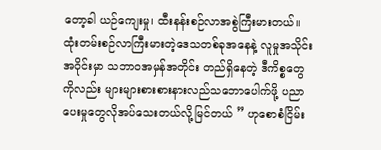တော့ခါ ယဉ်ကျေးမှု၊ ထီးနန်းစဉ်လာအစွဲကြီးမားတယ်။ ထုံးတမ်းစဉ်လာကြီးမားတဲ့ဒေသတစ်ခုအနေနဲ့ လူမှုအသိုင်းအဝိုင်းမှာ သဘာဝအမှန်အတိုင်း တည်ရှိနေတဲ့ ဒီကိစ္စတွေကိုလည်း များများစားစားနားလည်သဘောပေါက်ဖို့ ပညာပေးမှုတွေလိုအပ်သေးတယ်လို့မြင်တယ် ” ဟုစောစံငြိမ်း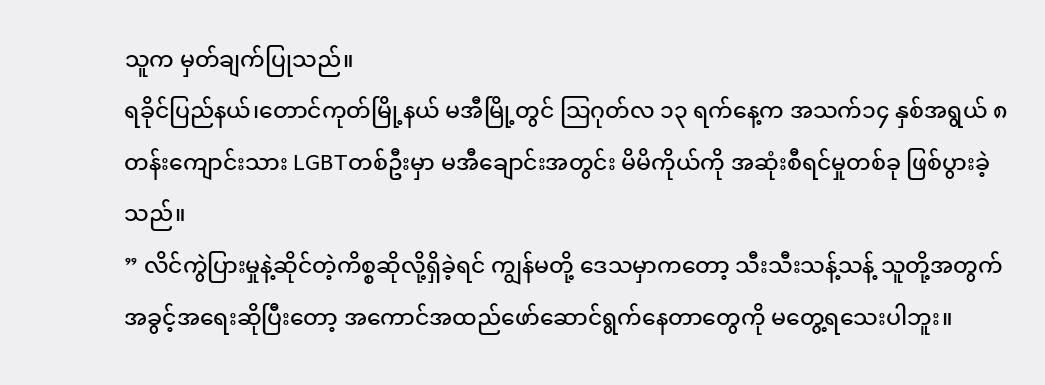သူက မှတ်ချက်ပြုသည်။
ရခိုင်ပြည်နယ်၊တောင်ကုတ်မြို့နယ် မအီမြို့တွင် သြဂုတ်လ ၁၃ ရက်နေ့က အသက်၁၄ နှစ်အရွယ် ၈တန်းကျောင်းသား LGBTတစ်ဦးမှာ မအီချောင်းအတွင်း မိမိကိုယ်ကို အဆုံးစီရင်မှုတစ်ခု ဖြစ်ပွားခဲ့သည်။
” လိင်ကွဲပြားမှုနဲ့ဆိုင်တဲ့ကိစ္စဆိုလို့ရှိခဲ့ရင် ကျွန်မတို့ ဒေသမှာကတော့ သီးသီးသန့်သန့် သူတို့အတွက် အခွင့်အရေးဆိုပြီးတော့ အကောင်အထည်ဖော်ဆောင်ရွက်နေတာတွေကို မတွေ့ရသေးပါဘူး။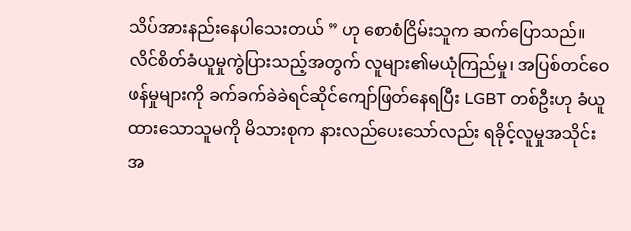သိပ်အားနည်းနေပါသေးတယ် ” ဟု စောစံငြိမ်းသူက ဆက်ပြောသည်။
လိင်စိတ်ခံယူမှုကွဲပြားသည့်အတွက် လူများ၏မယုံကြည်မှု၊ အပြစ်တင်ဝေဖန်မှုများကို ခက်ခက်ခဲခဲရင်ဆိုင်ကျော်ဖြတ်နေရပြီး LGBT တစ်ဦးဟု ခံယူထားသောသူမကို မိသားစုက နားလည်ပေးသော်လည်း ရခိုင့်လူမှုအသိုင်းအ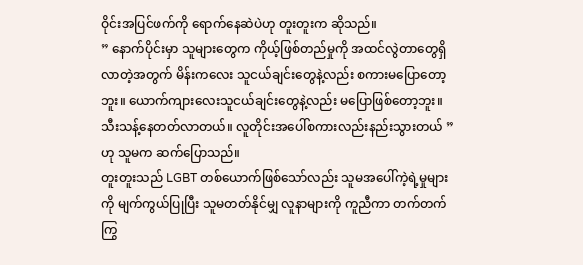ဝိုင်းအပြင်ဖက်ကို ရောက်နေဆဲပဲဟု တူးတူးက ဆိုသည်။
” နောက်ပိုင်းမှာ သူများတွေက ကိုယ့်ဖြစ်တည်မှုကို အထင်လွဲတာတွေရှိလာတဲ့အတွက် မိန်းကလေး သူငယ်ချင်းတွေနဲ့လည်း စကားမပြောတော့ဘူး။ ယောက်ကျားလေးသူငယ်ချင်းတွေနဲ့လည်း မပြောဖြစ်တော့ဘူး။ သီးသန့်နေတတ်လာတယ်။ လူတိုင်းအပေါ်စကားလည်းနည်းသွားတယ် ” ဟု သူမက ဆက်ပြောသည်။
တူးတူးသည် LGBT တစ်ယောက်ဖြစ်သော်လည်း သူမအပေါ်ကဲ့ရဲ့မှုများကို မျက်ကွယ်ပြုပြီး သူမတတ်နိုင်မျှ လူနာများကို ကူညီကာ တက်တက်ကြွ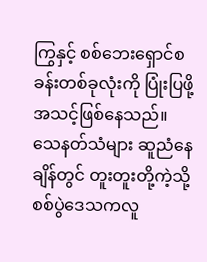ကြွနှင့် စစ်ဘေးရှောင်စခန်းတစ်ခုလုံးကို ပြုံးပြဖို့ အသင့်ဖြစ်နေသည်။
သေနတ်သံများ ဆူညံနေချိန်တွင် တူးတူးတို့ကဲ့သို့ စစ်ပွဲဒေသကလူ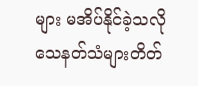များ မအိပ်နိုင်ခဲ့သလို သေနတ်သံများတိတ်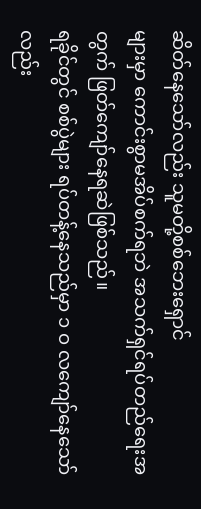ဆိတ်နေသော်လည်း သူမတို့စစ်ဘေးရှောင်
များမှာ ကောင်းစွာမအိပ်စက်ရဘဲ အသက်ရှင်ရပ်တည်ရေးအတွက် ဖြတ်ကျော်နေရဆဲဖြစ်သည်။
ရခိုင်တွင် စစ်ပွဲများ ရပ်တန့်နေသည်မှာ ၁ ဝ လကျော်နေသော်လည်း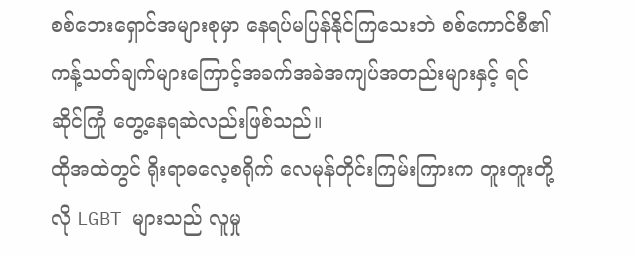စစ်ဘေးရှောင်အများစုမှာ နေရပ်မပြန်နိုင်ကြသေးဘဲ စစ်ကောင်စီ၏ ကန့်သတ်ချက်များကြောင့်အခက်အခဲအကျပ်အတည်းများနှင့် ရင်ဆိုင်ကြုံ တွေ့နေရဆဲလည်းဖြစ်သည်။
ထိုအထဲတွင် ရိုးရာဓလေ့စရိုက် လေမုန်တိုင်းကြမ်းကြားက တူးတူးတို့လို LGBT များသည် လူမှု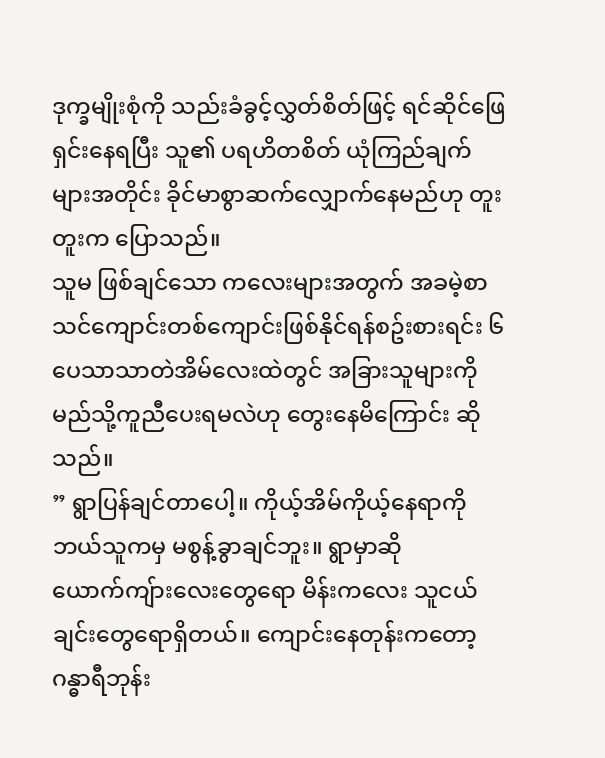ဒုက္ခမျိုးစုံကို သည်းခံခွင့်လွှတ်စိတ်ဖြင့် ရင်ဆိုင်ဖြေရှင်းနေရပြီး သူ၏ ပရဟိတစိတ် ယုံကြည်ချက်များအတိုင်း ခိုင်မာစွာဆက်လျှောက်နေမည်ဟု တူးတူးက ပြောသည်။
သူမ ဖြစ်ချင်သော ကလေးများအတွက် အခမဲ့စာသင်ကျောင်းတစ်ကျောင်းဖြစ်နိုင်ရန်စဥ်းစားရင်း ၆ ပေသာသာတဲအိမ်လေးထဲတွင် အခြားသူများကို မည်သို့ကူညီပေးရမလဲဟု တွေးနေမိကြောင်း ဆိုသည်။
” ရွာပြန်ချင်တာပေါ့။ ကိုယ့်အိမ်ကိုယ့်နေရာကို ဘယ်သူကမှ မစွန့်ခွာချင်ဘူး။ ရွာမှာဆို ယောက်ကျ်ားလေးတွေရော မိန်းကလေး သူငယ်ချင်းတွေရောရှိတယ်။ ကျောင်းနေတုန်းကတော့ ဂန္ဓာရီဘုန်း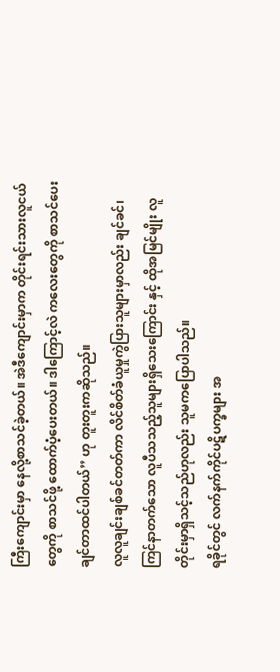ကြီးကျောင်းမှာ နေလို့စာသင်ခဲ့တယ်။ အဲဒီကျောင်းမှာက တိုင်းရင်းသားလူငယ်တွေကို စာသင်ဖို့ ထောက်ပံ့ပေးတယ်။ ဒါကြောင့်လဲ ကလေးတွေကို စာသင်ပေးချင်တာထင်ပါတယ်’’ ဟု တူးတူးကဆိုသည်။
လူလူချင်းချစ်ခင်တတ်ကာ လိင်စိတ်ခံယူမှုကွဲပြားသူများမှာလည်း ချင်ခင်၊ ကြင်နာတက်သော လူပီသသည့်သူများရှိသေးကြောင်း နှင့် ထိုအမြင်မျိုး လူတိုင်းမှာရှိသင့်သည်ဟုလည်း သူမကပြောပါသည်။
ရခိုင်တွင် လက်နက်ကိုင်ပဋိပက္ခများ အ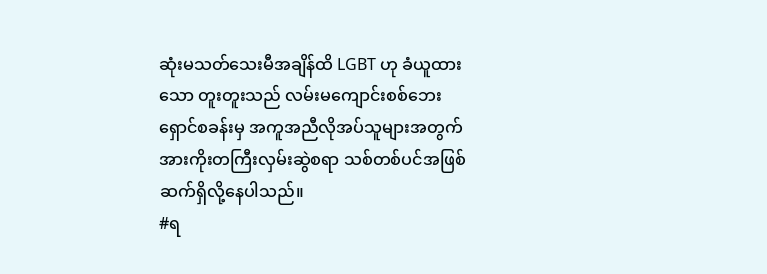ဆုံးမသတ်သေးမီအချိန်ထိ LGBT ဟု ခံယူထားသော တူးတူးသည် လမ်းမကျောင်းစစ်ဘေးရှောင်စခန်းမှ အကူအညီလိုအပ်သူများအတွက် အားကိုးတကြီးလှမ်းဆွဲစရာ သစ်တစ်ပင်အဖြစ် ဆက်ရှိလို့နေပါသည်။
#ရ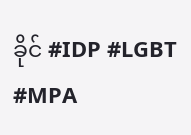ခိုင် #IDP #LGBT #MPA